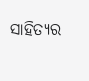ସାହିତ୍ୟର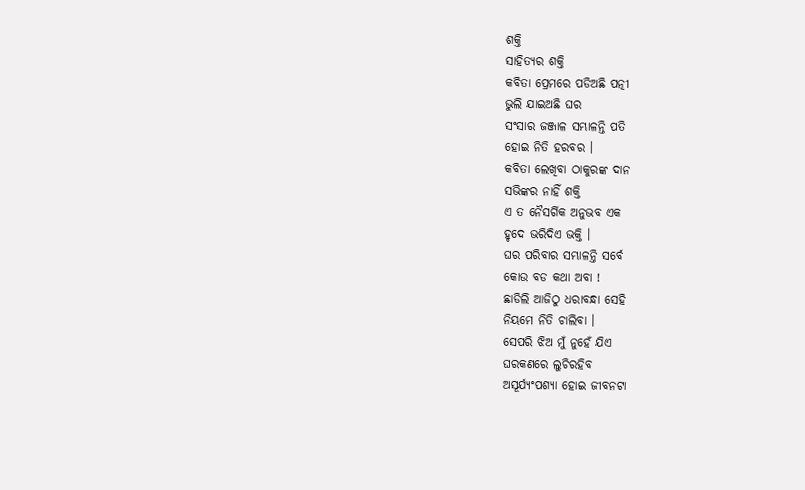ଶକ୍ତି
ସାହିତ୍ୟର ଶକ୍ତି
କବିତା ପ୍ରେମରେ ପଡିଅଛି ପତ୍ନୀ
ଭୁଲି ଯାଇଅଛି ଘର
ସଂସାର ଜଞ୍ଜାଳ ସମ୍ଭାଳନ୍ତି ପତି
ହୋଇ ନିତି ହରବର ।
କବିତା ଲେଖିବା ଠାକୁରଙ୍କ ଦାନ
ସଭିଙ୍କର ନାହିଁ ଶକ୍ତି
ଏ ତ ନୈସର୍ଗିକ ଅନୁଭବ ଏକ
ହୃଦେ ଭରିଦିଏ ଭକ୍ତି ।
ଘର ପରିବାର ସମ୍ଭାଳନ୍ତି ସର୍ବେ
କୋଉ ବଡ କଥା ଅବା !
ଛାଡିଲି ଆଜିଠୁ ଧରାବନ୍ଧା ସେହି
ନିୟମେ ନିତି ଚାଲିବା ।
ସେପରି ଝିଅ ମୁଁ ନୁହେଁ ଯିଏ
ଘରକଣରେ ଲୁଚିରହିବ
ଅସୂର୍ଯ୍ୟଂପଶ୍ୟା ହୋଇ ଜୀବନଟା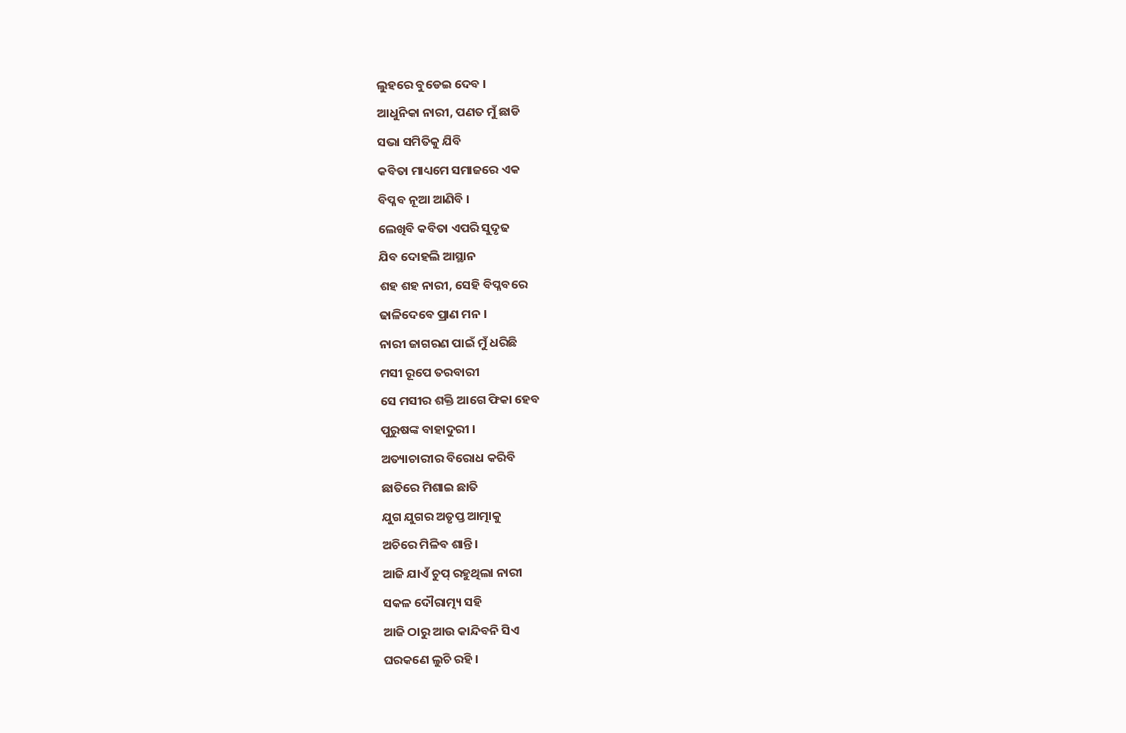ଲୁହରେ ବୁଡେଇ ଦେବ ।
ଆଧୁନିକା ନାରୀ, ପଣତ ମୁଁ ଛାଡି
ସଭା ସମିତିକୁ ଯିବି
କବିତା ମାଧ୍ୟମେ ସମାଜରେ ଏକ
ବିପ୍ଳବ ନୂଆ ଆଣିବି ।
ଲେଖିବି କବିତା ଏପରି ସୁଦୃଢ
ଯିବ ଦୋହଲି ଆସ୍ଥାନ
ଶହ ଶହ ନାରୀ, ସେହି ବିପ୍ଳବରେ
ଢାଳିଦେବେ ପ୍ରାଣ ମନ ।
ନାରୀ ଜାଗରଣ ପାଇଁ ମୁଁ ଧରିଛି
ମସୀ ରୂପେ ତରବାରୀ
ସେ ମସୀର ଶକ୍ତି ଆଗେ ଫିକା ହେବ
ପୁରୁଷଙ୍କ ବାହାଦୁରୀ ।
ଅତ୍ୟାଚାରୀର ବିରୋଧ କରିବି
ଛାତିରେ ମିଶାଇ ଛାତି
ଯୁଗ ଯୁଗର ଅତୃପ୍ତ ଆତ୍ମାକୁ
ଅଚିରେ ମିଳିବ ଶାନ୍ତି ।
ଆଜି ଯାଏଁ ଚୁପ୍ ରହୁଥିଲା ନାରୀ
ସକଳ ଦୌରାତ୍ମ୍ୟ ସହି
ଆଜି ଠାରୁ ଆଉ କାନ୍ଦିବନି ସିଏ
ଘରକଣେ ଲୁଚି ରହି ।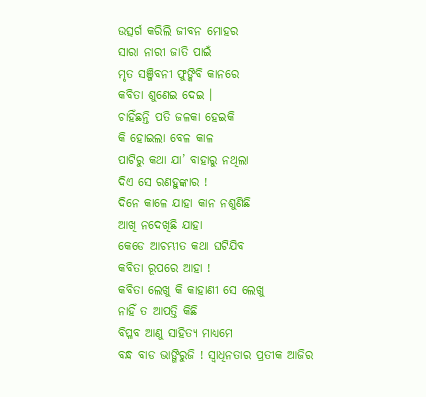ଉତ୍ସର୍ଗ କରିଲି ଜୀବନ ମୋହର
ସାରା ନାରୀ ଜାତି ପାଇଁ
ମୃତ ସଞ୍ଜିବନୀ ଫୁଙ୍କିବି କାନରେ
କବିତା ଶୁଣେଇ ଦେଇ ।
ଚାହିଁଛନ୍ତି ପତି ଜଳକା ହେଇକି
କି ହୋଇଲା ବେଳ କାଳ
ପାଟିରୁ କଥା ଯା’ ବାହାରୁ ନଥିଲା
ଦିଏ ସେ ରଣହୁଙ୍କାର !
ଦିନେ କାଳେ ଯାହା କାନ ନଶୁଣିଛି
ଆଖି ନଦେଖିଛି ଯାହା
କେଡେ ଆଚମ୍ଭୀତ କଥା ଘଟିଯିବ
କବିତା ରୂପରେ ଆହା !
କବିତା ଲେଖୁ କି କାହାଣୀ ସେ ଲେଖୁ
ନାହିଁ ତ ଆପତ୍ତି କିଛି
ବିପ୍ଳବ ଆଣୁ ସାହିତ୍ୟ ମାଧ୍ୟମେ
ବନ୍ଧ ବାଡ ଭାଙ୍ଗିରୁଜି ! ସ୍ୱାଧିନତାର ପ୍ରତୀକ ଆଜିର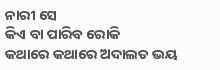ନାରୀ ସେ
କିଏ ବା ପାରିବ ରୋକି
କଥାରେ କଥାରେ ଅଦାଲତ ଭୟ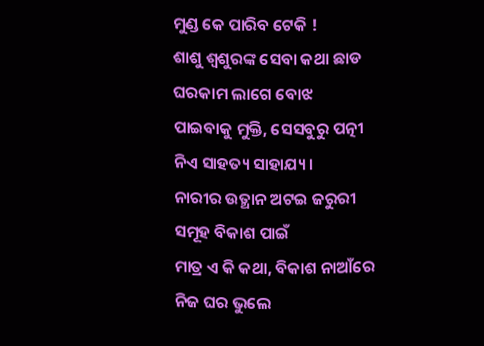ମୁଣ୍ଡ କେ ପାରିବ ଟେକି !
ଶାଶୁ ଶ୍ୱଶୁରଙ୍କ ସେବା କଥା ଛାଡ
ଘରକାମ ଲାଗେ ବୋଝ
ପାଇବାକୁ ମୁକ୍ତି, ସେସବୁରୁ ପତ୍ନୀ
ନିଏ ସାହତ୍ୟ ସାହାଯ୍ୟ ।
ନାରୀର ଉତ୍ଥାନ ଅଟଇ ଜରୁରୀ
ସମୂହ ବିକାଶ ପାଇଁ
ମାତ୍ର ଏ କି କଥା, ବିକାଶ ନାଆଁରେ
ନିଜ ଘର ଭୁଲେ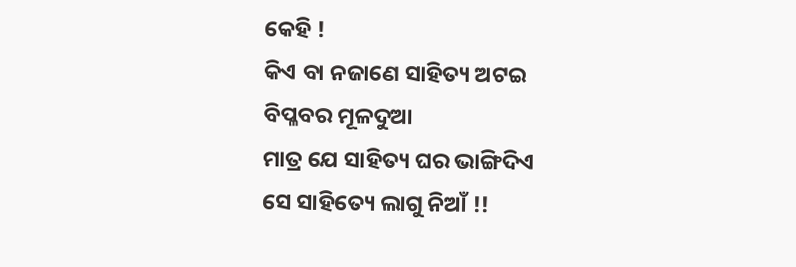କେହି !
କିଏ ବା ନଜାଣେ ସାହିତ୍ୟ ଅଟଇ
ବିପ୍ଳବର ମୂଳଦୁଆ
ମାତ୍ର ଯେ ସାହିତ୍ୟ ଘର ଭାଙ୍ଗିଦିଏ
ସେ ସାହିତ୍ୟେ ଲାଗୁ ନିଆଁ !!